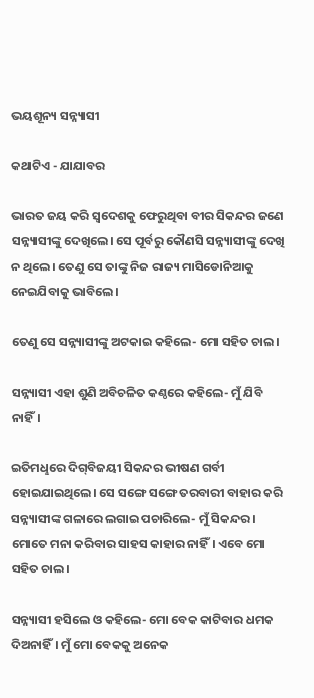ଭୟଶୂନ୍ୟ ସନ୍ନ୍ୟାସୀ

କଥାଟିଏ - ଯାଯାବର

ଭାରତ ଜୟ କରି ସ୍ବଦେଶକୁ ଫେରୁଥିବା ବୀର ସିକନ୍ଦର ଜଣେ ସନ୍ନ୍ୟାସୀଙ୍କୁ ଦେଖିଲେ। ସେ ପୂର୍ବରୁ କୌଣସି ସନ୍ନ୍ୟାସୀଙ୍କୁ ଦେଖି ନ ଥିଲେ। ତେଣୁ ସେ ତାଙ୍କୁ ନିଜ ରାଜ୍ୟ ମାସିଡୋନିଆକୁ ନେଇଯିବାକୁ ଭାବିଲେ।

ତେଣୁ ସେ ସନ୍ନ୍ୟାସୀଙ୍କୁ ଅଟକାଇ କହିଲେ- ମୋ ସହିତ ଚାଲ।

ସନ୍ନ୍ୟାସୀ ଏହା ଶୁଣି ଅବିଚଳିତ କଣ୍ଠରେ କହିଲେ- ମୁଁ ଯିବି ନାହିଁ।

ଇତିମଧୢରେ ଦିଗ୍‌ବିଜୟୀ ସିକନ୍ଦର ଭୀଷଣ ଗର୍ବୀ ହୋଇଯାଇଥିଲେ। ସେ ସଙ୍ଗେ ସଙ୍ଗେ ତରବାରୀ ବାହାର କରି ସନ୍ନ୍ୟାସୀଙ୍କ ଗଳାରେ ଲଗାଇ ପଚାରିଲେ- ମୁଁ ସିକନ୍ଦର। ମୋତେ ମନା କରିବାର ସାହସ କାହାର ନାହିଁ। ଏବେ ମୋ ସହିତ ଚାଲ।

ସନ୍ନ୍ୟାସୀ ହସିଲେ ଓ କହିଲେ- ମୋ ବେକ କାଟିବାର ଧମକ ଦିଅନାହିଁ। ମୁଁ ମୋ ବେକକୁ ଅନେକ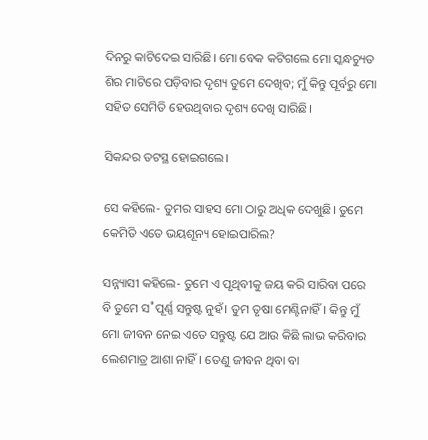ଦିନରୁ କାଟିଦେଇ ସାରିଛି। ମୋ ବେକ କଟିଗଲେ ମୋ ସ୍କନ୍ଧଚ୍ୟୁତ ଶିର ମାଟିରେ ପଡ଼ିବାର ଦୃଶ୍ୟ ତୁମେ ଦେଖିବ; ମୁଁ କିନ୍ତୁ ପୂର୍ବରୁ ମୋ ସହିତ ସେମିତି ହେଉଥିବାର ଦୃଶ୍ୟ ଦେଖି ସାରିଛି।

ସିକନ୍ଦର ତଟସ୍ଥ ହୋଇଗଲେ।

ସେ କହିଲେ- ତୁମର ସାହସ ମୋ ଠାରୁ ଅଧିକ ଦେଖୁଛି। ତୁମେ କେମିତି ଏତେ ଭୟଶୂନ୍ୟ ହୋଇପାରିଲ?

ସନ୍ନ୍ୟାସୀ କହିଲେ- ତୁମେ ଏ ପୃଥିବୀକୁ ଜୟ କରି ସାରିବା ପରେ ବି ତୁମେ ସ˚ପୂର୍ଣ୍ଣ ସନ୍ତୁଷ୍ଟ ନୁହଁ। ତୁମ ତୃଷା ମେଣ୍ଟିନାହିଁ। କିନ୍ତୁ ମୁଁ ମୋ ଜୀବନ ନେଇ ଏତେ ସନ୍ତୁଷ୍ଟ ଯେ ଆଉ କିଛି ଲାଭ କରିବାର ଲେଶମାତ୍ର ଆଶା ନାହିଁ। ତେଣୁ ଜୀବନ ଥିବା ବା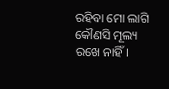ରହିବା ମୋ ଲାଗି କୌଣସି ମୂଲ୍ୟ ରଖେ ନାହିଁ।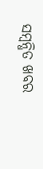ସମ୍ବନ୍ଧିତ ଖବର